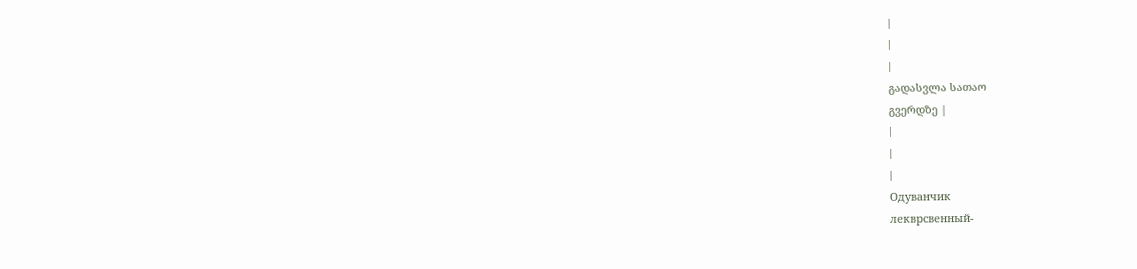|
|
|
გადასვლა სათაო
გვერდზე |
|
|
|
Одуванчик
лекврсвенный-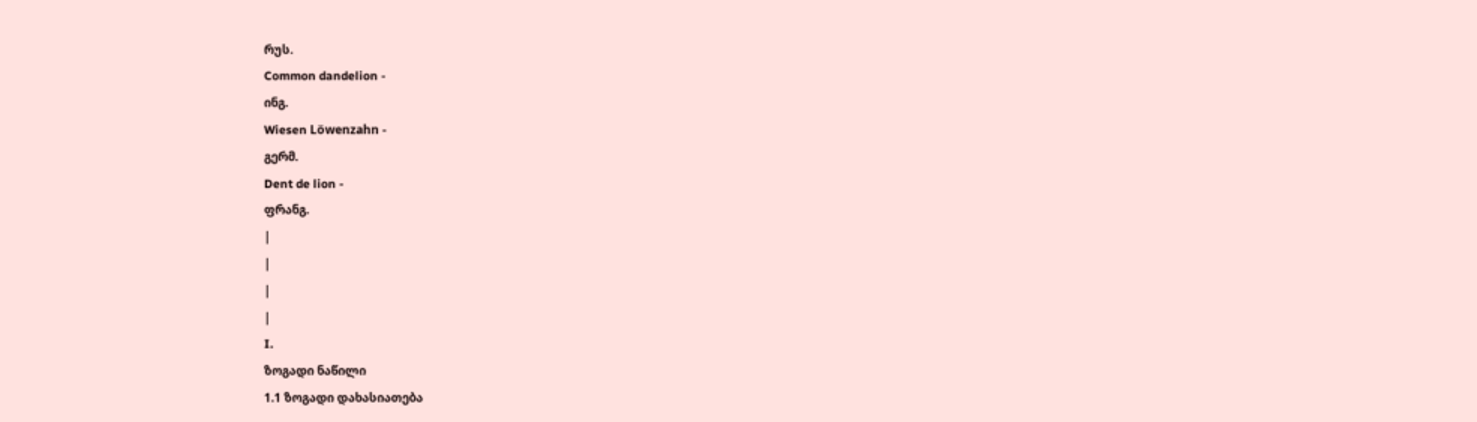რუს.
Common dandelion -
ინგ.
Wiesen Löwenzahn -
გერმ.
Dent de lion -
ფრანგ.
|
|
|
|
I.
ზოგადი ნაწილი
1.1 ზოგადი დახასიათება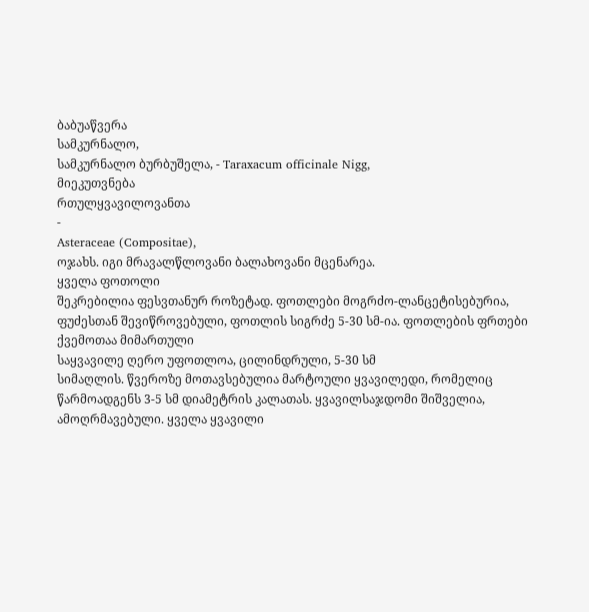ბაბუაწვერა
სამკურნალო,
სამკურნალო ბურბუშელა, - Taraxacum officinale Nigg,
მიეკუთვნება
რთულყვავილოვანთა
-
Asteraceae (Compositae),
ოჯახს. იგი მრავალწლოვანი ბალახოვანი მცენარეა.
ყველა ფოთოლი
შეკრებილია ფესვთანურ როზეტად. ფოთლები მოგრძო-ლანცეტისებურია,
ფუძესთან შევიწროვებული, ფოთლის სიგრძე 5-30 სმ-ია. ფოთლების ფრთები
ქვემოთაა მიმართული
საყვავილე ღერო უფოთლოა, ცილინდრული, 5-30 სმ
სიმაღლის. წვეროზე მოთავსებულია მარტოული ყვავილედი, რომელიც
წარმოადგენს 3-5 სმ დიამეტრის კალათას. ყვავილსაჯდომი შიშველია,
ამოღრმავებული. ყველა ყვავილი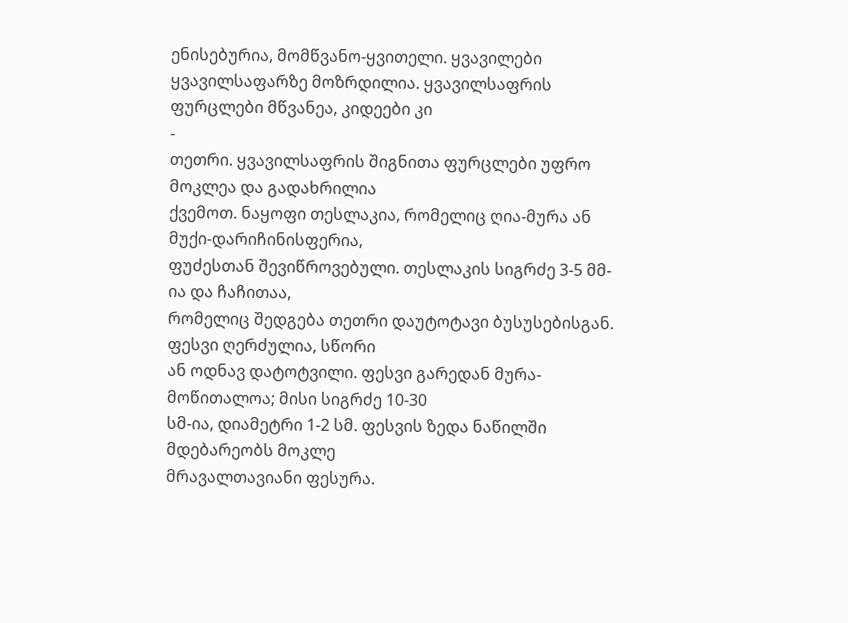ენისებურია, მომწვანო-ყვითელი. ყვავილები
ყვავილსაფარზე მოზრდილია. ყვავილსაფრის ფურცლები მწვანეა, კიდეები კი
-
თეთრი. ყვავილსაფრის შიგნითა ფურცლები უფრო მოკლეა და გადახრილია
ქვემოთ. ნაყოფი თესლაკია, რომელიც ღია-მურა ან მუქი-დარიჩინისფერია,
ფუძესთან შევიწროვებული. თესლაკის სიგრძე 3-5 მმ-ია და ჩაჩითაა,
რომელიც შედგება თეთრი დაუტოტავი ბუსუსებისგან. ფესვი ღერძულია, სწორი
ან ოდნავ დატოტვილი. ფესვი გარედან მურა-მოწითალოა; მისი სიგრძე 10-30
სმ-ია, დიამეტრი 1-2 სმ. ფესვის ზედა ნაწილში მდებარეობს მოკლე
მრავალთავიანი ფესურა.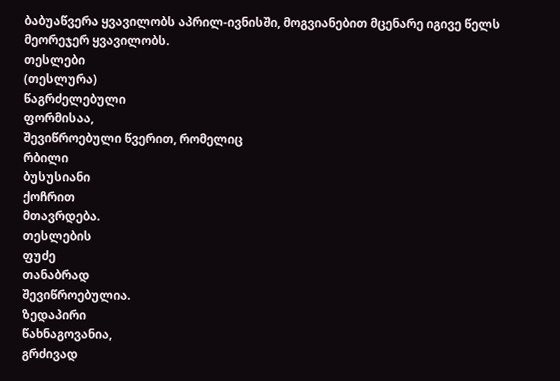ბაბუაწვერა ყვავილობს აპრილ-ივნისში, მოგვიანებით მცენარე იგივე წელს
მეორეჯერ ყვავილობს.
თესლები
(თესლურა)
წაგრძელებული
ფორმისაა,
შევიწროებული წვერით, რომელიც
რბილი
ბუსუსიანი
ქოჩრით
მთავრდება.
თესლების
ფუძე
თანაბრად
შევიწროებულია.
ზედაპირი
წახნაგოვანია,
გრძივად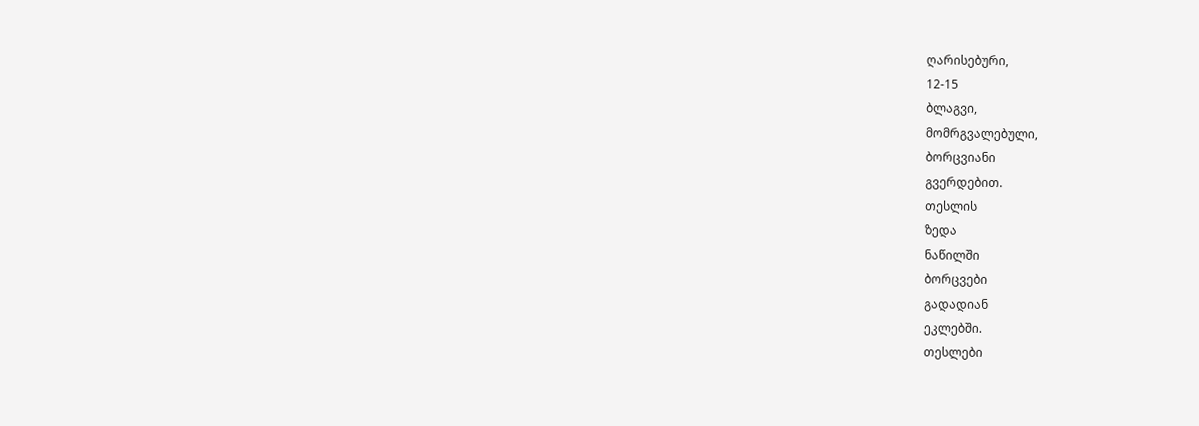ღარისებური,
12-15
ბლაგვი,
მომრგვალებული,
ბორცვიანი
გვერდებით.
თესლის
ზედა
ნაწილში
ბორცვები
გადადიან
ეკლებში.
თესლები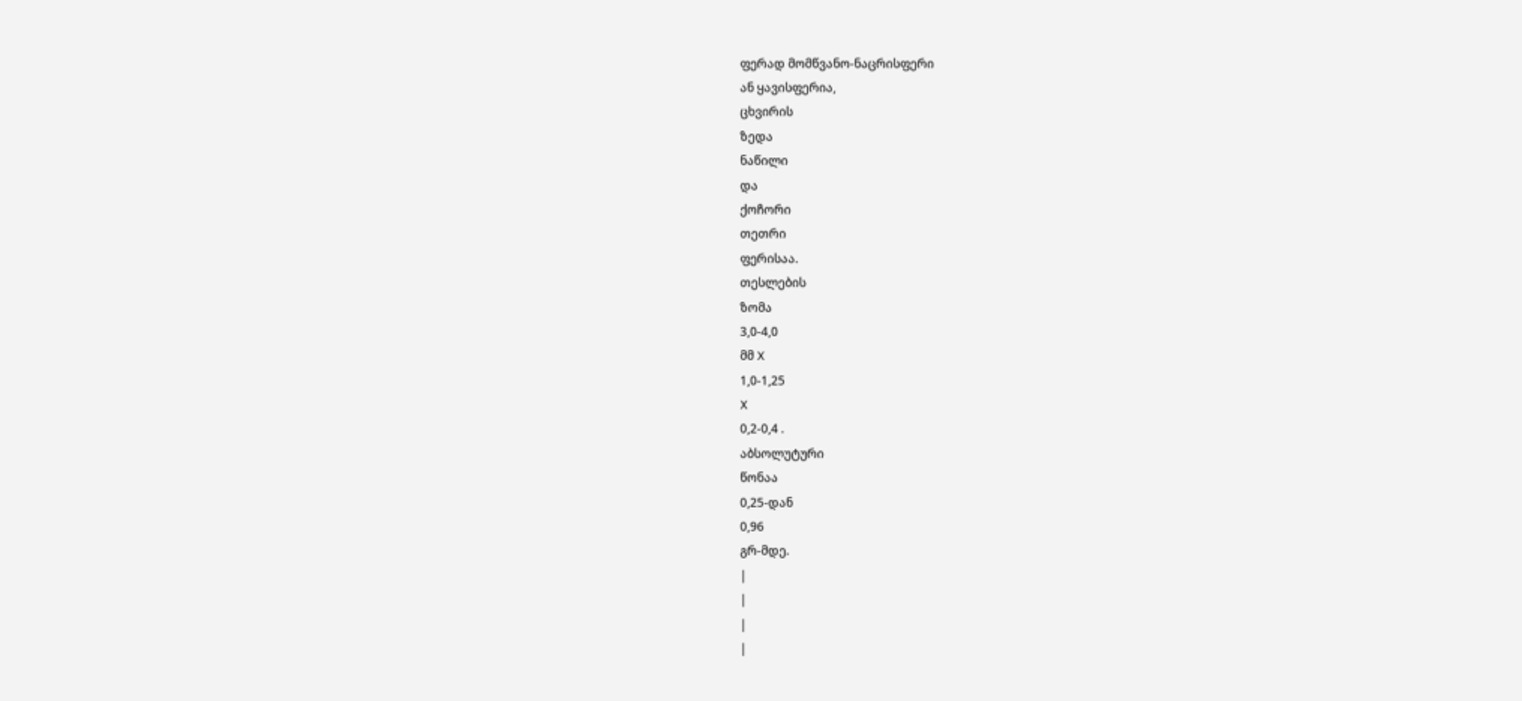ფერად მომწვანო-ნაცრისფერი
ან ყავისფერია,
ცხვირის
ზედა
ნაწილი
და
ქოჩორი
თეთრი
ფერისაა.
თესლების
ზომა
3,0-4,0
მმ X
1,0-1,25
X
0,2-0,4 .
აბსოლუტური
წონაა
0,25-დან
0,96
გრ-მდე.
|
|
|
|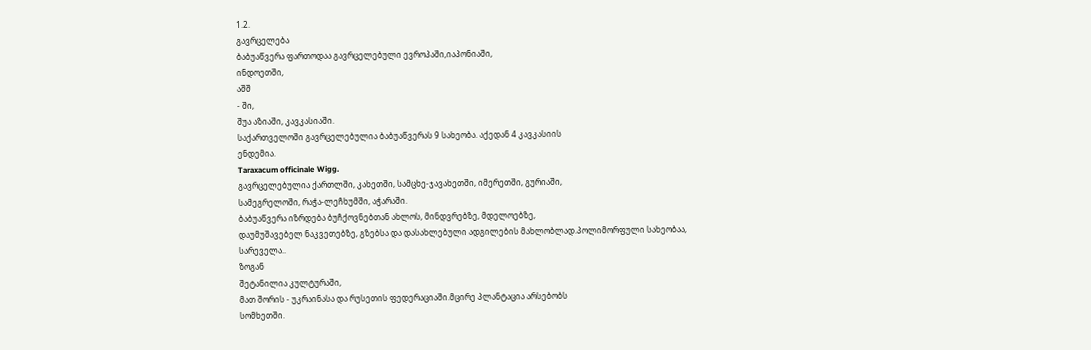1.2.
გავრცელება
ბაბუაწვერა ფართოდაა გავრცელებული ევროპაში,იაპონიაში,
ინდოეთში,
აშშ
- ში,
შუა აზიაში, კავკასიაში.
საქართველოში გავრცელებულია ბაბუაწვერას 9 სახეობა. აქედან 4 კავკასიის
ენდემია.
Taraxacum officinale Wigg.
გავრცელებულია ქართლში, კახეთში, სამცხე-ჯავახეთში, იმერეთში, გურიაში,
სამეგრელოში, რაჭა-ლეჩხუმში, აჭარაში.
ბაბუაწვერა იზრდება ბუჩქოვნებთან ახლოს, მინდვრებზე, მდელოებზე,
დაუმუშავებელ ნაკვეთებზე, გზებსა და დასახლებული ადგილების მახლობლად.პოლიმორფული სახეობაა,
სარეველა..
ზოგან
შეტანილია კულტურაში,
მათ შორის - უკრაინასა და რუსეთის ფედერაციაში.მცირე პლანტაცია არსებობს
სომხეთში.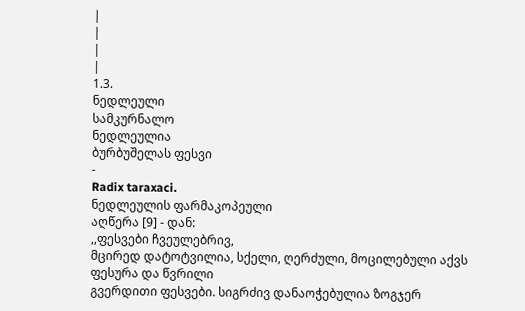|
|
|
|
1.3.
ნედლეული
სამკურნალო
ნედლეულია
ბურბუშელას ფესვი
-
Radix taraxaci.
ნედლეულის ფარმაკოპეული
აღწერა [9] - დან:
,,ფესვები ჩვეულებრივ,
მცირედ დატოტვილია, სქელი, ღერძული, მოცილებული აქვს ფესურა და წვრილი
გვერდითი ფესვები. სიგრძივ დანაოჭებულია ზოგჯერ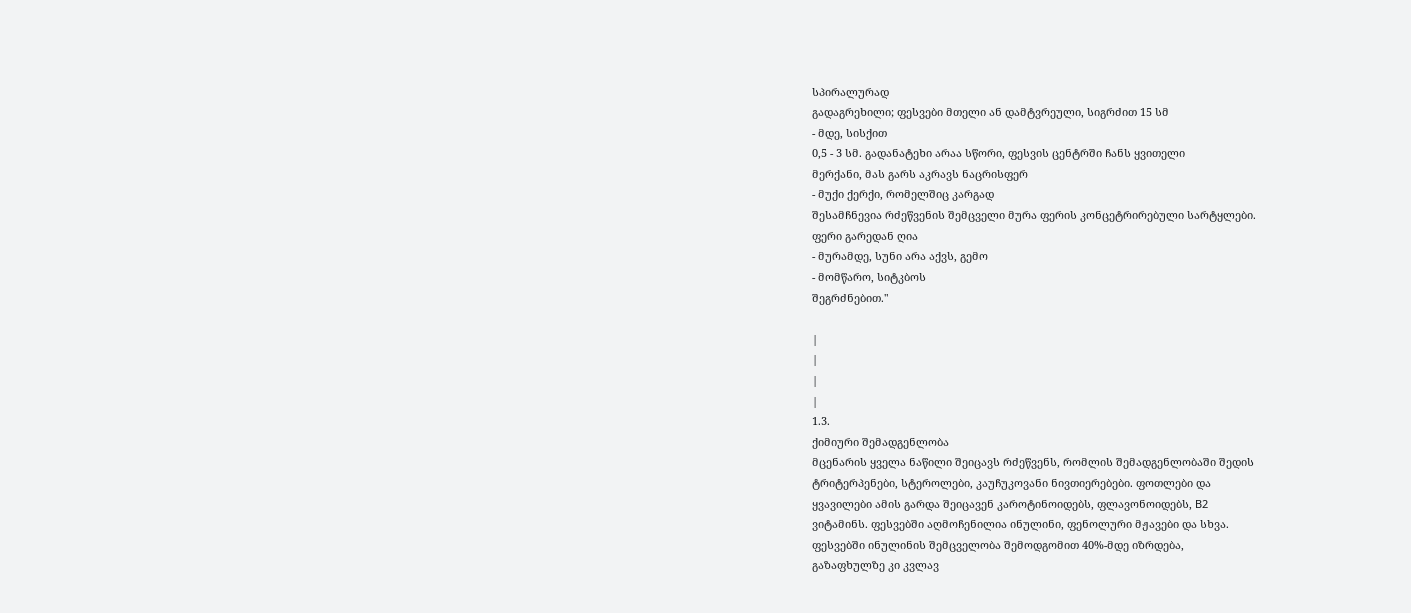სპირალურად
გადაგრეხილი; ფესვები მთელი ან დამტვრეული, სიგრძით 15 სმ
- მდე, სისქით
0,5 - 3 სმ. გადანატეხი არაა სწორი, ფესვის ცენტრში ჩანს ყვითელი
მერქანი, მას გარს აკრავს ნაცრისფერ
- მუქი ქერქი, რომელშიც კარგად
შესამჩნევია რძეწვენის შემცველი მურა ფერის კონცეტრირებული სარტყლები.
ფერი გარედან ღია
- მურამდე, სუნი არა აქვს, გემო
- მომწარო, სიტკბოს
შეგრძნებით."

|
|
|
|
1.3.
ქიმიური შემადგენლობა
მცენარის ყველა ნაწილი შეიცავს რძეწვენს, რომლის შემადგენლობაში შედის
ტრიტერპენები, სტეროლები, კაუჩუკოვანი ნივთიერებები. ფოთლები და
ყვავილები ამის გარდა შეიცავენ კაროტინოიდებს, ფლავონოიდებს, B2
ვიტამინს. ფესვებში აღმოჩენილია ინულინი, ფენოლური მჟავები და სხვა.
ფესვებში ინულინის შემცველობა შემოდგომით 40%-მდე იზრდება,
გაზაფხულზე კი კვლავ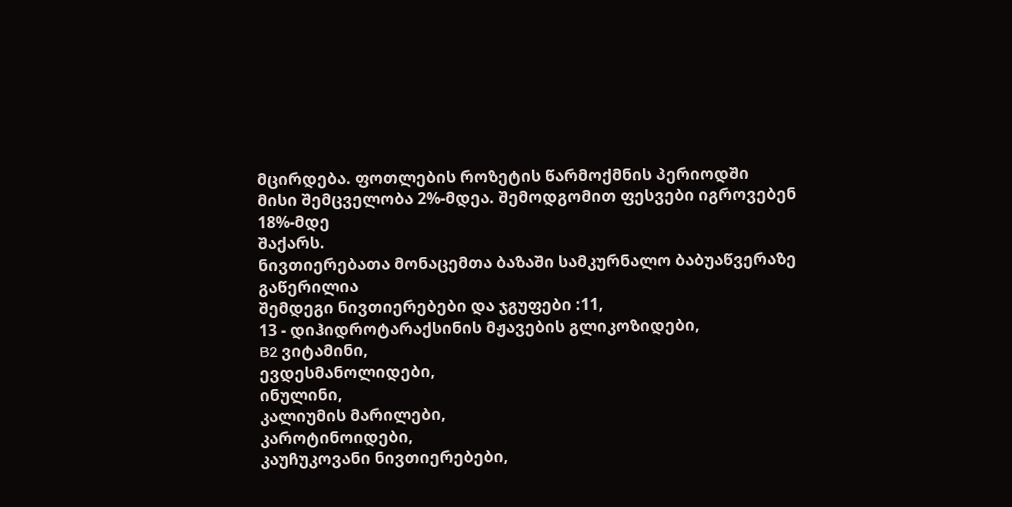მცირდება. ფოთლების როზეტის წარმოქმნის პერიოდში
მისი შემცველობა 2%-მდეა. შემოდგომით ფესვები იგროვებენ 18%-მდე
შაქარს.
ნივთიერებათა მონაცემთა ბაზაში სამკურნალო ბაბუაწვერაზე გაწერილია
შემდეგი ნივთიერებები და ჯგუფები :11,
13 - დიჰიდროტარაქსინის მჟავების გლიკოზიდები,
B2 ვიტამინი,
ევდესმანოლიდები,
ინულინი,
კალიუმის მარილები,
კაროტინოიდები,
კაუჩუკოვანი ნივთიერებები,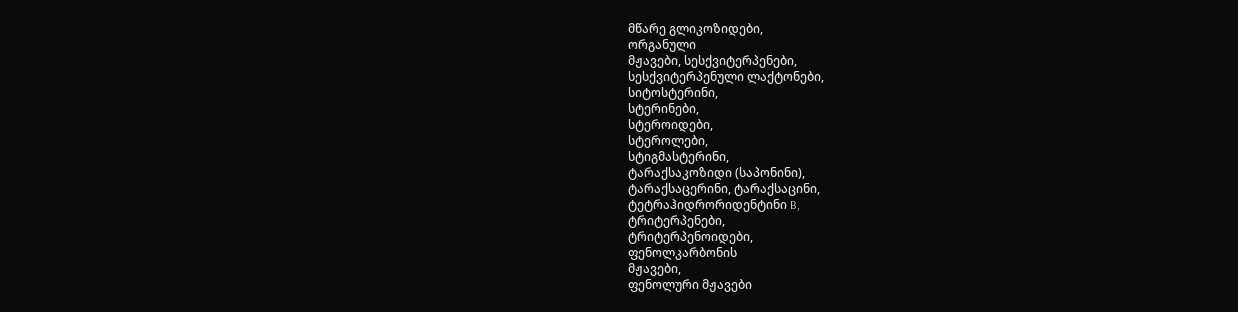მწარე გლიკოზიდები,
ორგანული
მჟავები, სესქვიტერპენები,
სესქვიტერპენული ლაქტონები,
სიტოსტერინი,
სტერინები,
სტეროიდები,
სტეროლები,
სტიგმასტერინი,
ტარაქსაკოზიდი (საპონინი),
ტარაქსაცერინი, ტარაქსაცინი,
ტეტრაჰიდრორიდენტინი B,
ტრიტერპენები,
ტრიტერპენოიდები,
ფენოლკარბონის
მჟავები,
ფენოლური მჟავები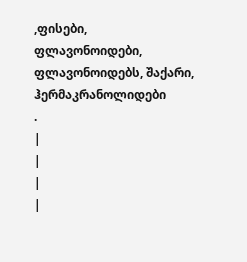,ფისები,
ფლავონოიდები,
ფლავონოიდებს, შაქარი, ჰერმაკრანოლიდები
.
|
|
|
|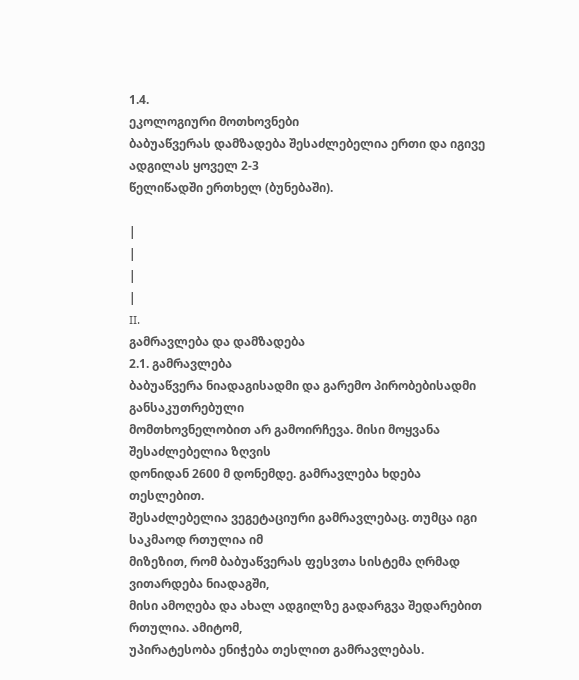1.4.
ეკოლოგიური მოთხოვნები
ბაბუაწვერას დამზადება შესაძლებელია ერთი და იგივე ადგილას ყოველ 2-3
წელიწადში ერთხელ (ბუნებაში).

|
|
|
|
II.
გამრავლება და დამზადება
2.1. გამრავლება
ბაბუაწვერა ნიადაგისადმი და გარემო პირობებისადმი განსაკუთრებული
მომთხოვნელობით არ გამოირჩევა. მისი მოყვანა შესაძლებელია ზღვის
დონიდან 2600 მ დონემდე. გამრავლება ხდება თესლებით.
შესაძლებელია ვეგეტაციური გამრავლებაც. თუმცა იგი საკმაოდ რთულია იმ
მიზეზით, რომ ბაბუაწვერას ფესვთა სისტემა ღრმად ვითარდება ნიადაგში,
მისი ამოღება და ახალ ადგილზე გადარგვა შედარებით რთულია. ამიტომ,
უპირატესობა ენიჭება თესლით გამრავლებას.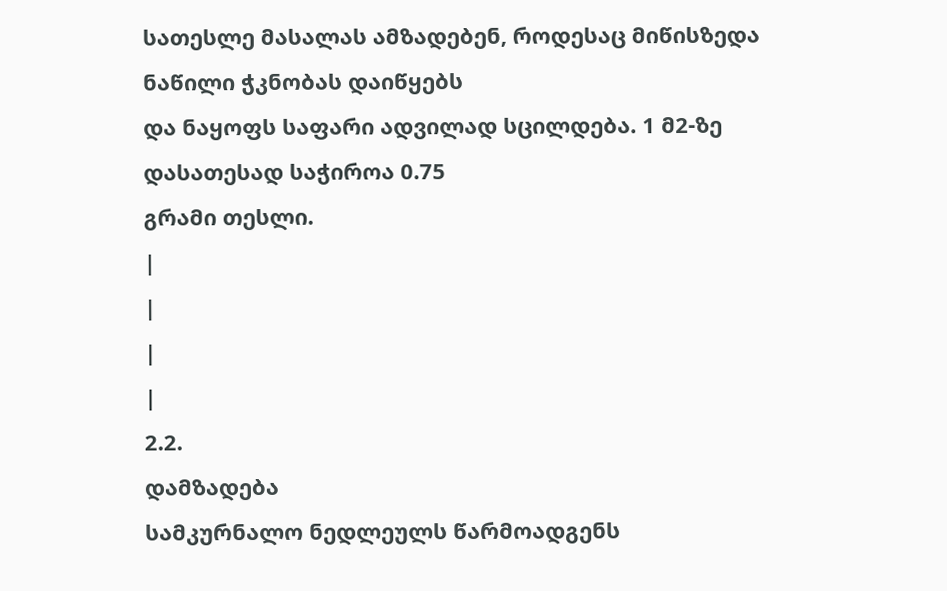სათესლე მასალას ამზადებენ, როდესაც მიწისზედა ნაწილი ჭკნობას დაიწყებს
და ნაყოფს საფარი ადვილად სცილდება. 1 მ2-ზე დასათესად საჭიროა 0.75
გრამი თესლი.
|
|
|
|
2.2.
დამზადება
სამკურნალო ნედლეულს წარმოადგენს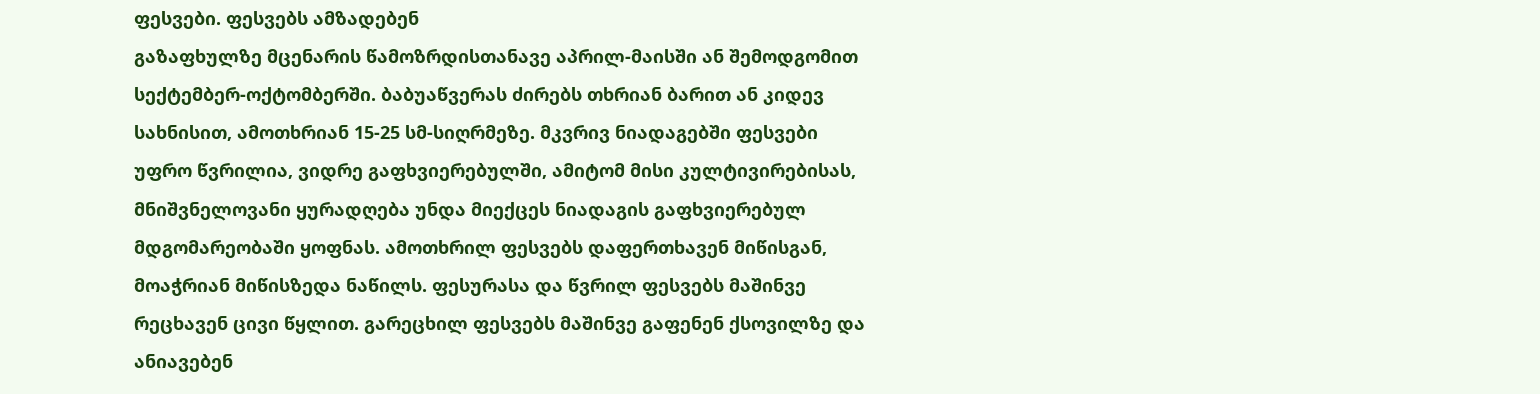ფესვები. ფესვებს ამზადებენ
გაზაფხულზე მცენარის წამოზრდისთანავე აპრილ-მაისში ან შემოდგომით
სექტემბერ-ოქტომბერში. ბაბუაწვერას ძირებს თხრიან ბარით ან კიდევ
სახნისით, ამოთხრიან 15-25 სმ-სიღრმეზე. მკვრივ ნიადაგებში ფესვები
უფრო წვრილია, ვიდრე გაფხვიერებულში, ამიტომ მისი კულტივირებისას,
მნიშვნელოვანი ყურადღება უნდა მიექცეს ნიადაგის გაფხვიერებულ
მდგომარეობაში ყოფნას. ამოთხრილ ფესვებს დაფერთხავენ მიწისგან,
მოაჭრიან მიწისზედა ნაწილს. ფესურასა და წვრილ ფესვებს მაშინვე
რეცხავენ ცივი წყლით. გარეცხილ ფესვებს მაშინვე გაფენენ ქსოვილზე და
ანიავებენ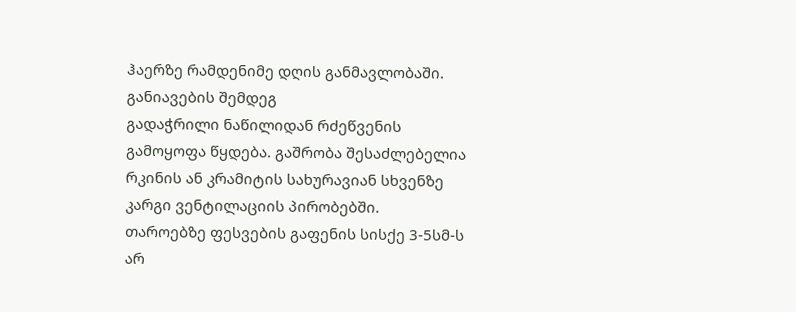ჰაერზე რამდენიმე დღის განმავლობაში. განიავების შემდეგ
გადაჭრილი ნაწილიდან რძეწვენის გამოყოფა წყდება. გაშრობა შესაძლებელია
რკინის ან კრამიტის სახურავიან სხვენზე კარგი ვენტილაციის პირობებში.
თაროებზე ფესვების გაფენის სისქე 3-5სმ-ს არ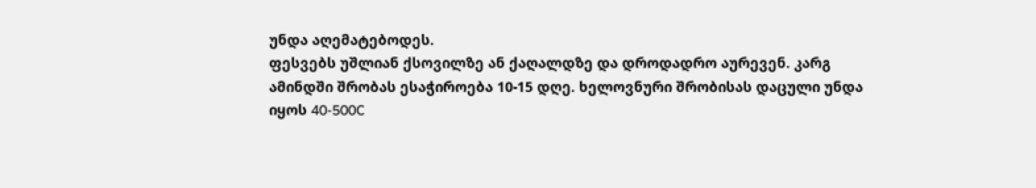უნდა აღემატებოდეს.
ფესვებს უშლიან ქსოვილზე ან ქაღალდზე და დროდადრო აურევენ. კარგ
ამინდში შრობას ესაჭიროება 10-15 დღე. ხელოვნური შრობისას დაცული უნდა
იყოს 40-500C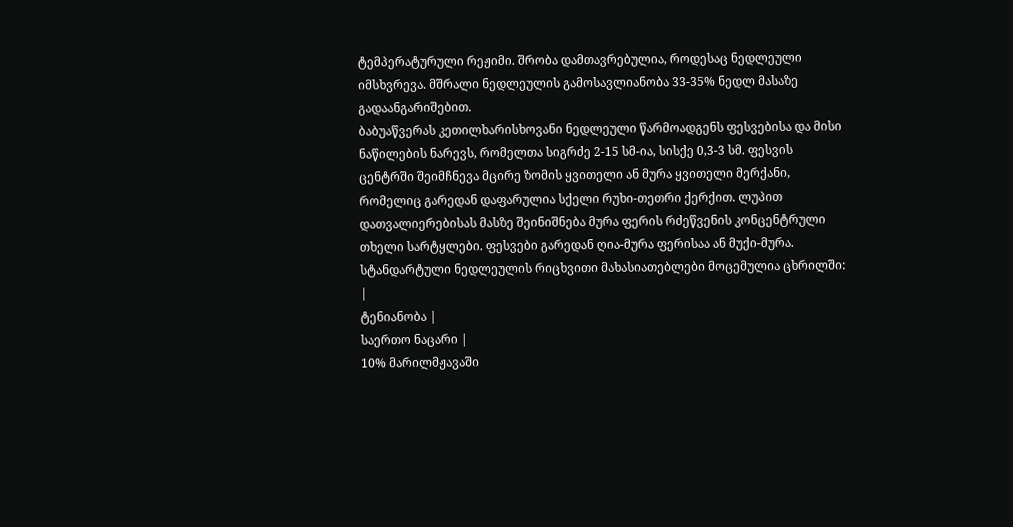ტემპერატურული რეჟიმი. შრობა დამთავრებულია, როდესაც ნედლეული
იმსხვრევა. მშრალი ნედლეულის გამოსავლიანობა 33-35% ნედლ მასაზე
გადაანგარიშებით.
ბაბუაწვერას კეთილხარისხოვანი ნედლეული წარმოადგენს ფესვებისა და მისი
ნაწილების ნარევს, რომელთა სიგრძე 2-15 სმ-ია, სისქე 0,3-3 სმ. ფესვის
ცენტრში შეიმჩნევა მცირე ზომის ყვითელი ან მურა ყვითელი მერქანი,
რომელიც გარედან დაფარულია სქელი რუხი-თეთრი ქერქით. ლუპით
დათვალიერებისას მასზე შეინიშნება მურა ფერის რძეწვენის კონცენტრული
თხელი სარტყლები. ფესვები გარედან ღია-მურა ფერისაა ან მუქი-მურა.
სტანდარტული ნედლეულის რიცხვითი მახასიათებლები მოცემულია ცხრილში:
|
ტენიანობა |
საერთო ნაცარი |
10% მარილმჟავაში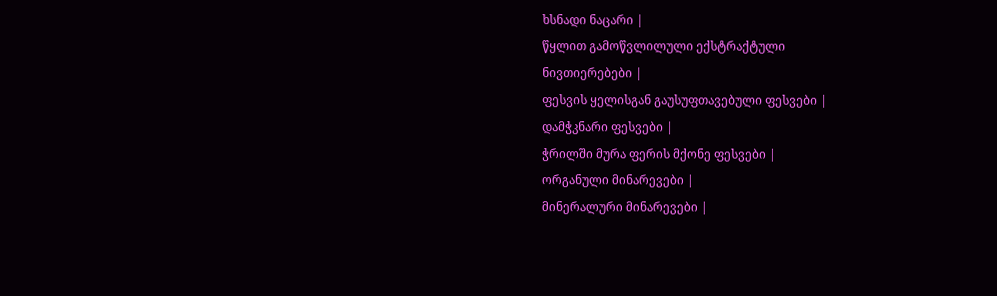ხსნადი ნაცარი |
წყლით გამოწვლილული ექსტრაქტული
ნივთიერებები |
ფესვის ყელისგან გაუსუფთავებული ფესვები |
დამჭკნარი ფესვები |
ჭრილში მურა ფერის მქონე ფესვები |
ორგანული მინარევები |
მინერალური მინარევები |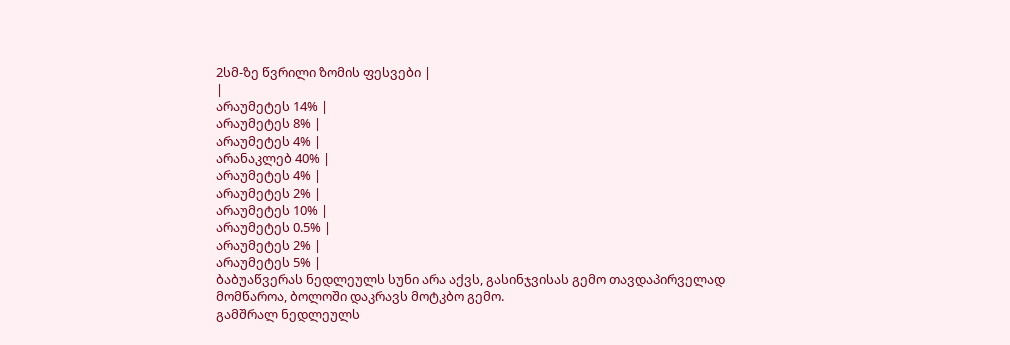2სმ-ზე წვრილი ზომის ფესვები |
|
არაუმეტეს 14% |
არაუმეტეს 8% |
არაუმეტეს 4% |
არანაკლებ 40% |
არაუმეტეს 4% |
არაუმეტეს 2% |
არაუმეტეს 10% |
არაუმეტეს 0.5% |
არაუმეტეს 2% |
არაუმეტეს 5% |
ბაბუაწვერას ნედლეულს სუნი არა აქვს, გასინჯვისას გემო თავდაპირველად
მომწაროა, ბოლოში დაკრავს მოტკბო გემო.
გამშრალ ნედლეულს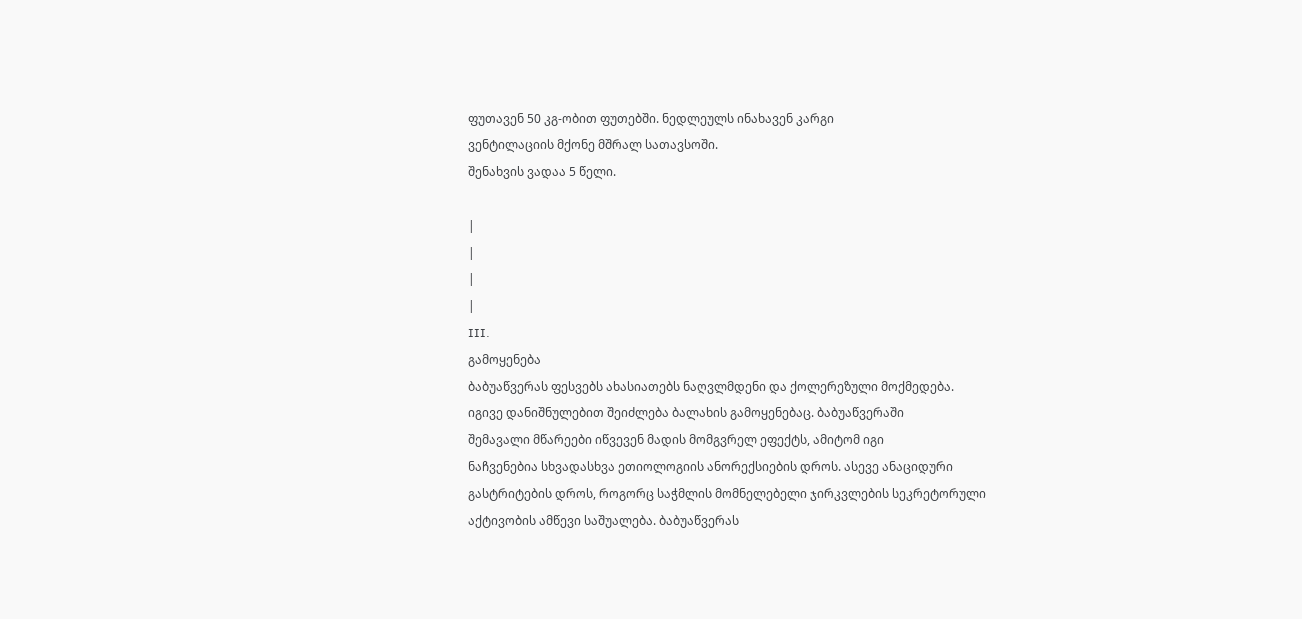ფუთავენ 50 კგ-ობით ფუთებში. ნედლეულს ინახავენ კარგი
ვენტილაციის მქონე მშრალ სათავსოში.
შენახვის ვადაა 5 წელი.

|
|
|
|
III.
გამოყენება
ბაბუაწვერას ფესვებს ახასიათებს ნაღვლმდენი და ქოლერეზული მოქმედება.
იგივე დანიშნულებით შეიძლება ბალახის გამოყენებაც. ბაბუაწვერაში
შემავალი მწარეები იწვევენ მადის მომგვრელ ეფექტს, ამიტომ იგი
ნაჩვენებია სხვადასხვა ეთიოლოგიის ანორექსიების დროს. ასევე ანაციდური
გასტრიტების დროს, როგორც საჭმლის მომნელებელი ჯირკვლების სეკრეტორული
აქტივობის ამწევი საშუალება. ბაბუაწვერას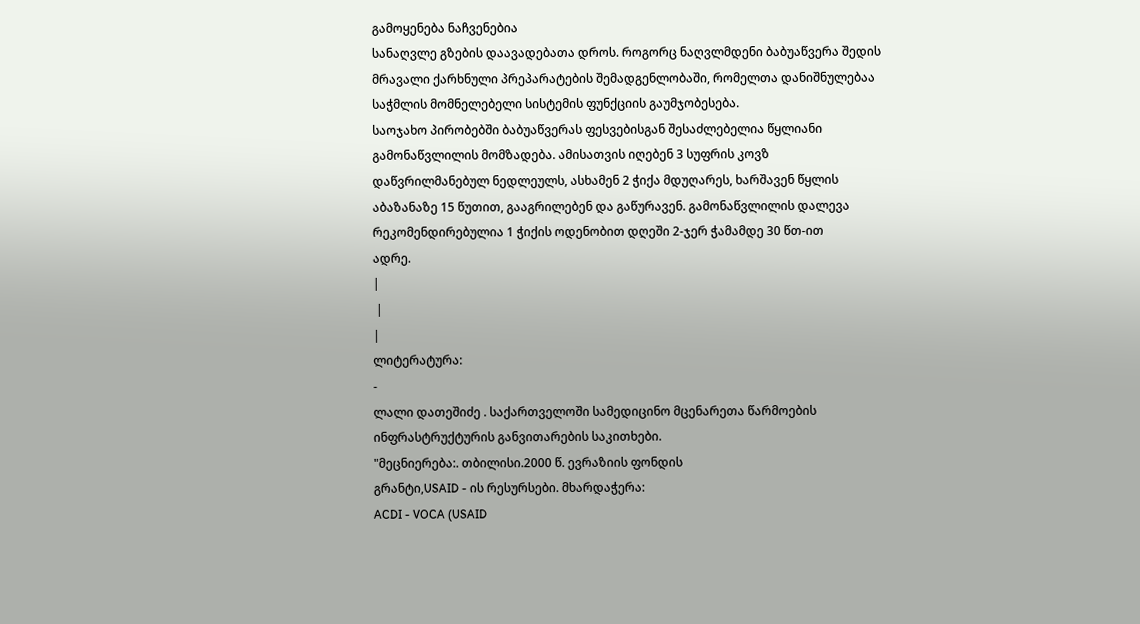გამოყენება ნაჩვენებია
სანაღვლე გზების დაავადებათა დროს. როგორც ნაღვლმდენი ბაბუაწვერა შედის
მრავალი ქარხნული პრეპარატების შემადგენლობაში, რომელთა დანიშნულებაა
საჭმლის მომნელებელი სისტემის ფუნქციის გაუმჯობესება.
საოჯახო პირობებში ბაბუაწვერას ფესვებისგან შესაძლებელია წყლიანი
გამონაწვლილის მომზადება. ამისათვის იღებენ 3 სუფრის კოვზ
დაწვრილმანებულ ნედლეულს, ასხამენ 2 ჭიქა მდუღარეს, ხარშავენ წყლის
აბაზანაზე 15 წუთით, გააგრილებენ და გაწურავენ. გამონაწვლილის დალევა
რეკომენდირებულია 1 ჭიქის ოდენობით დღეში 2-ჯერ ჭამამდე 30 წთ-ით
ადრე.
|
 |
|
ლიტერატურა:
-
ლალი დათეშიძე . საქართველოში სამედიცინო მცენარეთა წარმოების
ინფრასტრუქტურის განვითარების საკითხები.
"მეცნიერება:. თბილისი.2000 წ. ევრაზიის ფონდის
გრანტი,USAID - ის რესურსები. მხარდაჭერა:
ACDI - VOCA (USAID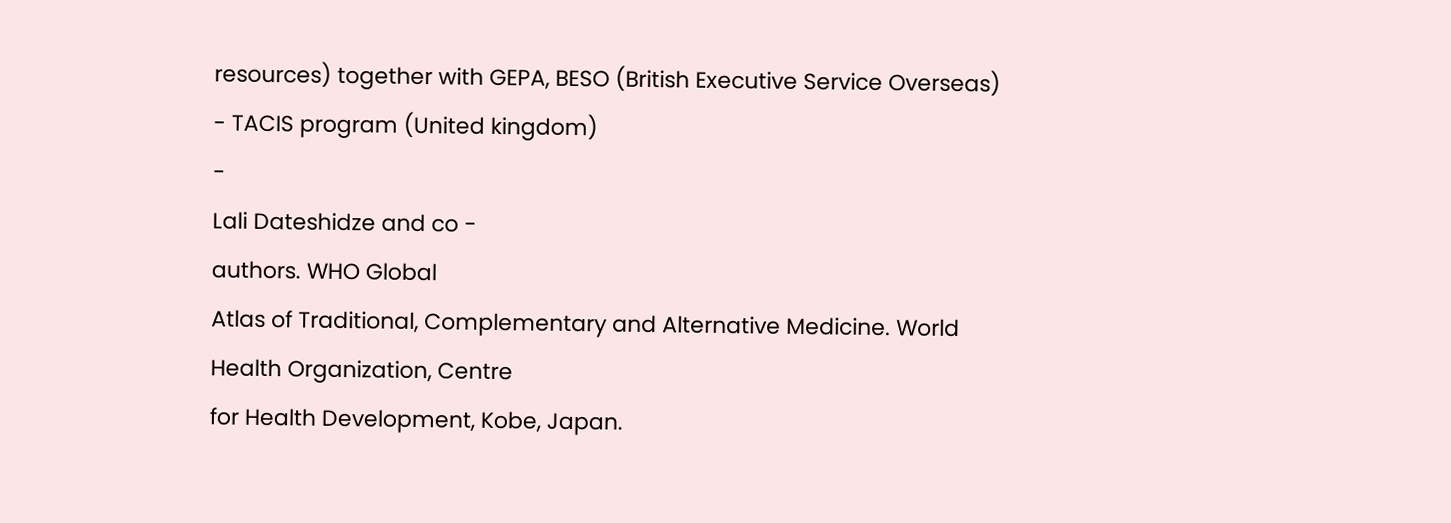resources) together with GEPA, BESO (British Executive Service Overseas)
- TACIS program (United kingdom)
-
Lali Dateshidze and co -
authors. WHO Global
Atlas of Traditional, Complementary and Alternative Medicine. World
Health Organization, Centre
for Health Development, Kobe, Japan.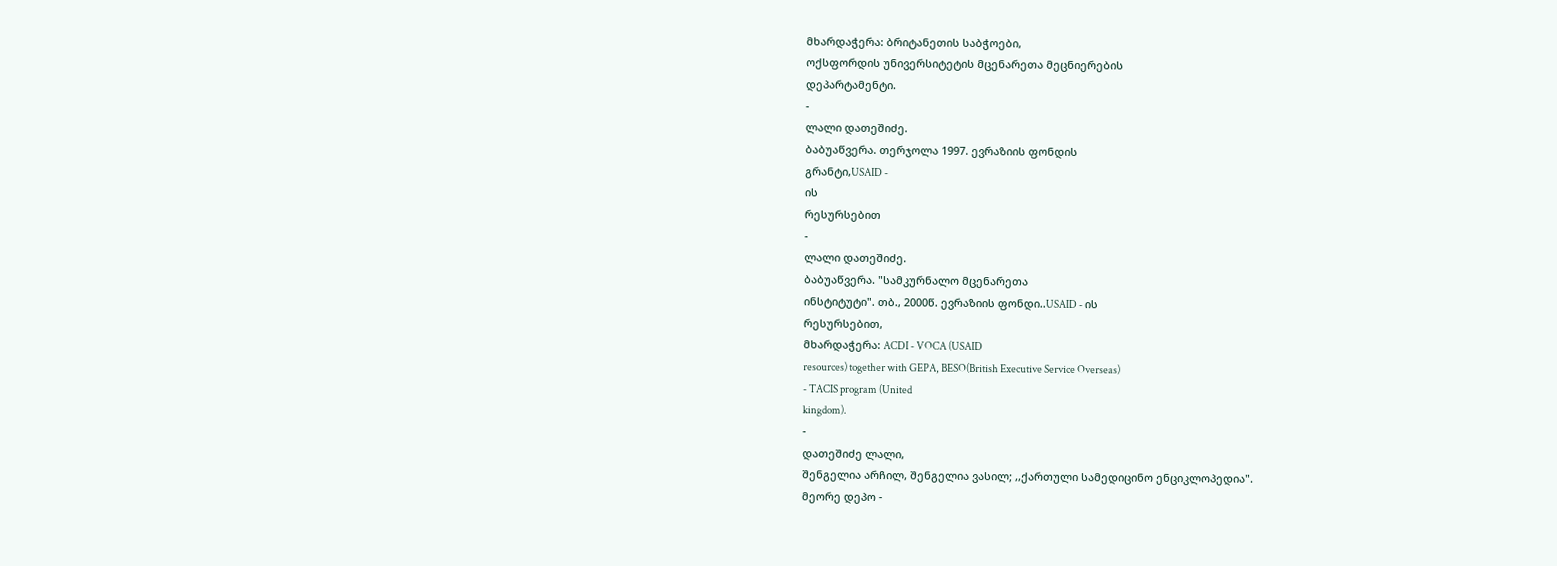მხარდაჭერა: ბრიტანეთის საბჭოები,
ოქსფორდის უნივერსიტეტის მცენარეთა მეცნიერების
დეპარტამენტი.
-
ლალი დათეშიძე.
ბაბუაწვერა. თერჯოლა 1997. ევრაზიის ფონდის
გრანტი,USAID -
ის
რესურსებით
-
ლალი დათეშიძე.
ბაბუაწვერა. "სამკურნალო მცენარეთა
ინსტიტუტი". თბ., 2000წ. ევრაზიის ფონდი..USAID - ის
რესურსებით,
მხარდაჭერა: ACDI - VOCA (USAID
resources) together with GEPA, BESO(British Executive Service Overseas)
- TACIS program (United
kingdom).
-
დათეშიძე ლალი,
შენგელია არჩილ, შენგელია ვასილ; ,,ქართული სამედიცინო ენციკლოპედია".
მეორე დეპო -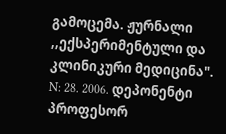გამოცემა. ჟურნალი ,,ექსპერიმენტული და კლინიკური მედიცინა".
N: 28. 2006. დეპონენტი პროფესორ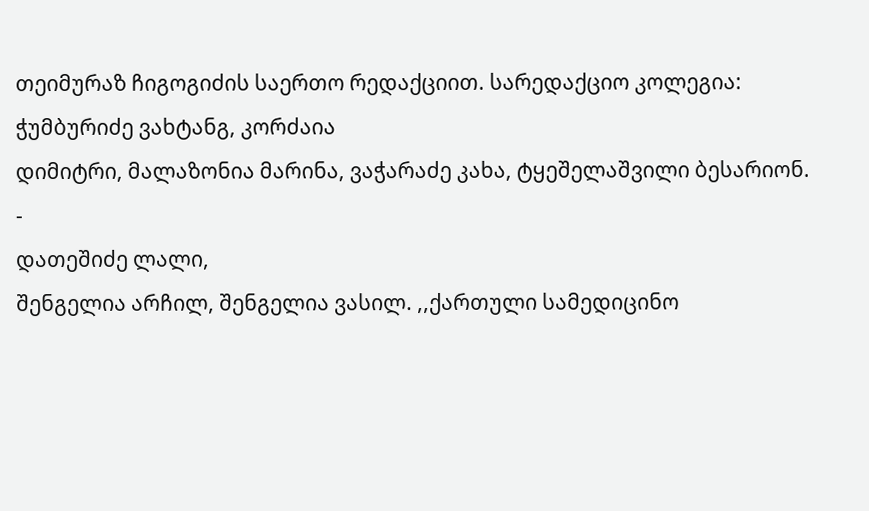თეიმურაზ ჩიგოგიძის საერთო რედაქციით. სარედაქციო კოლეგია: ჭუმბურიძე ვახტანგ, კორძაია
დიმიტრი, მალაზონია მარინა, ვაჭარაძე კახა, ტყეშელაშვილი ბესარიონ.
-
დათეშიძე ლალი,
შენგელია არჩილ, შენგელია ვასილ. ,,ქართული სამედიცინო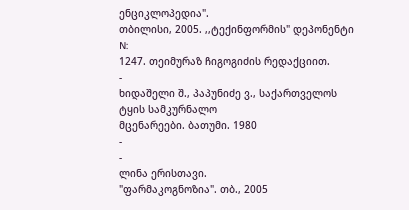ენციკლოპედია".
თბილისი, 2005. ,,ტექინფორმის" დეპონენტი N:
1247. თეიმურაზ ჩიგოგიძის რედაქციით.
-
ხიდაშელი შ., პაპუნიძე ვ., საქართველოს ტყის სამკურნალო
მცენარეები. ბათუმი. 1980
-
-
ლინა ერისთავი.
"ფარმაკოგნოზია". თბ., 2005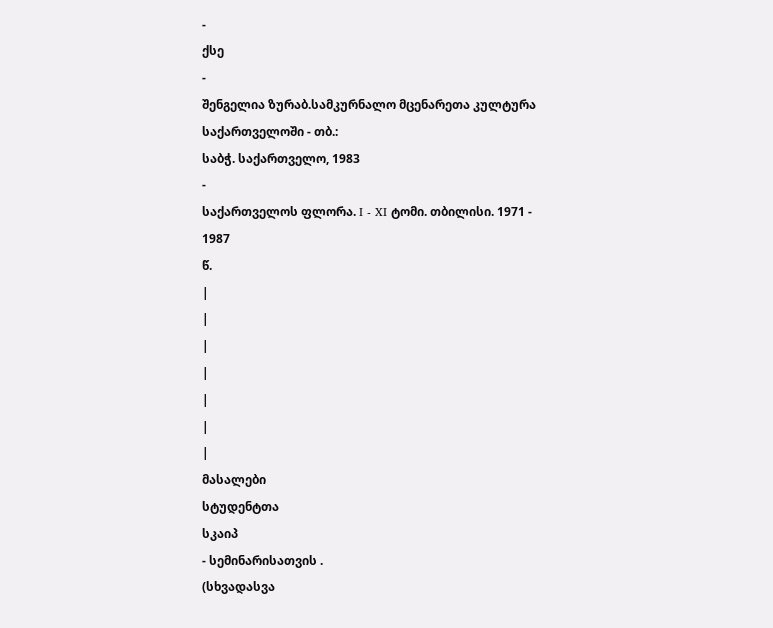-
ქსე
-
შენგელია ზურაბ.სამკურნალო მცენარეთა კულტურა საქართველოში - თბ.:
საბჭ. საქართველო, 1983
-
საქართველოს ფლორა. I - XI ტომი. თბილისი. 1971 - 1987
წ.
|
|
|
|
|
|
|
მასალები
სტუდენტთა
სკაიპ
- სემინარისათვის .
(სხვადასვა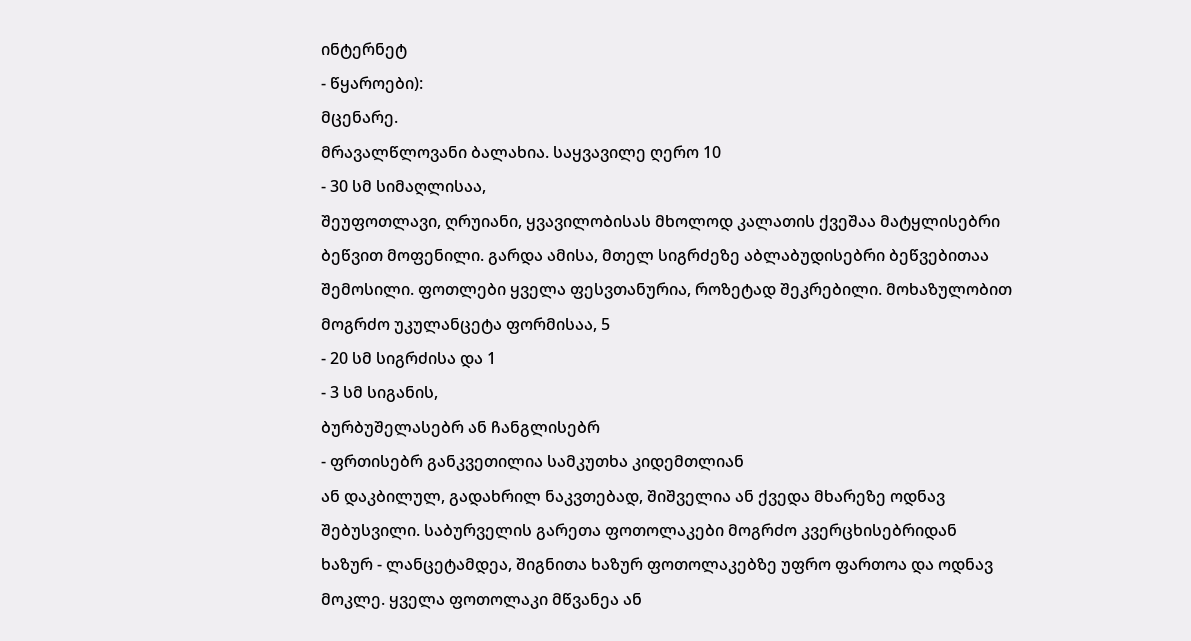ინტერნეტ
- წყაროები):
მცენარე.
მრავალწლოვანი ბალახია. საყვავილე ღერო 10
- 30 სმ სიმაღლისაა,
შეუფოთლავი, ღრუიანი, ყვავილობისას მხოლოდ კალათის ქვეშაა მატყლისებრი
ბეწვით მოფენილი. გარდა ამისა, მთელ სიგრძეზე აბლაბუდისებრი ბეწვებითაა
შემოსილი. ფოთლები ყველა ფესვთანურია, როზეტად შეკრებილი. მოხაზულობით
მოგრძო უკულანცეტა ფორმისაა, 5
- 20 სმ სიგრძისა და 1
- 3 სმ სიგანის,
ბურბუშელასებრ ან ჩანგლისებრ
- ფრთისებრ განკვეთილია სამკუთხა კიდემთლიან
ან დაკბილულ, გადახრილ ნაკვთებად, შიშველია ან ქვედა მხარეზე ოდნავ
შებუსვილი. საბურველის გარეთა ფოთოლაკები მოგრძო კვერცხისებრიდან
ხაზურ - ლანცეტამდეა, შიგნითა ხაზურ ფოთოლაკებზე უფრო ფართოა და ოდნავ
მოკლე. ყველა ფოთოლაკი მწვანეა ან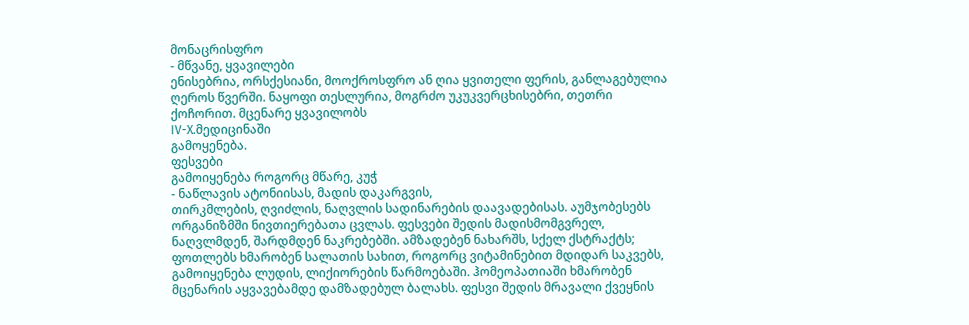მონაცრისფრო
- მწვანე, ყვავილები
ენისებრია, ორსქესიანი, მოოქროსფრო ან ღია ყვითელი ფერის, განლაგებულია
ღეროს წვერში. ნაყოფი თესლურია, მოგრძო უკუკვერცხისებრი, თეთრი
ქოჩორით. მცენარე ყვავილობს
IV-X.მედიცინაში
გამოყენება.
ფესვები
გამოიყენება როგორც მწარე, კუჭ
- ნაწლავის ატონიისას, მადის დაკარგვის,
თირკმლების, ღვიძლის, ნაღვლის სადინარების დაავადებისას. აუმჯობესებს
ორგანიზმში ნივთიერებათა ცვლას. ფესვები შედის მადისმომგვრელ,
ნაღვლმდენ, შარდმდენ ნაკრებებში. ამზადებენ ნახარშს, სქელ ქსტრაქტს;
ფოთლებს ხმარობენ სალათის სახით, როგორც ვიტამინებით მდიდარ საკვებს,
გამოიყენება ლუდის, ლიქიორების წარმოებაში. ჰომეოპათიაში ხმარობენ
მცენარის აყვავებამდე დამზადებულ ბალახს. ფესვი შედის მრავალი ქვეყნის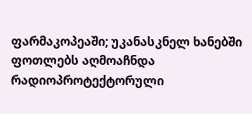ფარმაკოპეაში; უკანასკნელ ხანებში ფოთლებს აღმოაჩნდა რადიოპროტექტორული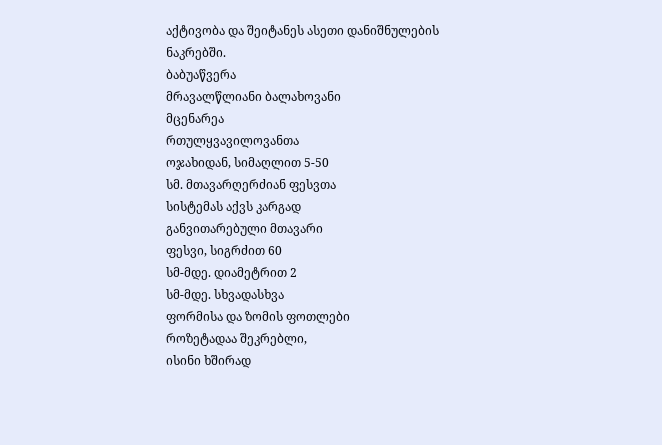აქტივობა და შეიტანეს ასეთი დანიშნულების ნაკრებში.
ბაბუაწვერა
მრავალწლიანი ბალახოვანი
მცენარეა
რთულყვავილოვანთა
ოჯახიდან, სიმაღლით 5-50
სმ. მთავარღერძიან ფესვთა
სისტემას აქვს კარგად
განვითარებული მთავარი
ფესვი, სიგრძით 60
სმ-მდე. დიამეტრით 2
სმ-მდე. სხვადასხვა
ფორმისა და ზომის ფოთლები
როზეტადაა შეკრებლი,
ისინი ხშირად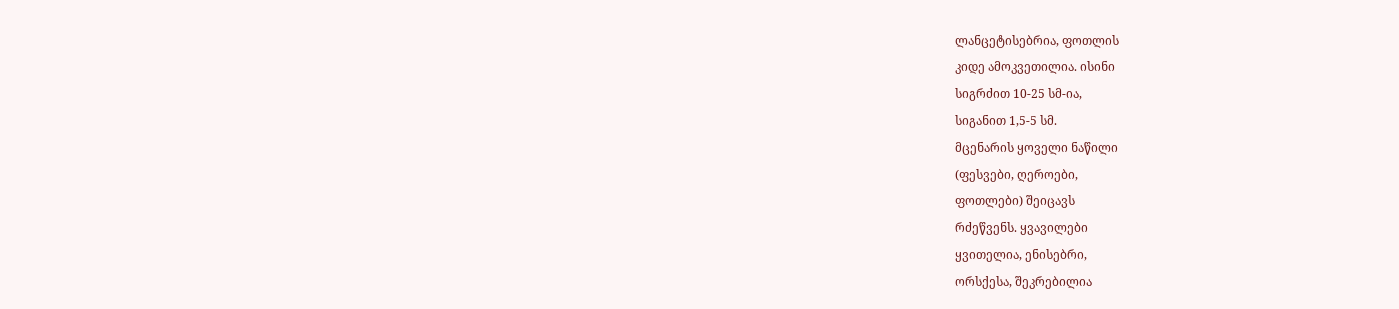ლანცეტისებრია, ფოთლის
კიდე ამოკვეთილია. ისინი
სიგრძით 10-25 სმ-ია,
სიგანით 1,5-5 სმ.
მცენარის ყოველი ნაწილი
(ფესვები, ღეროები,
ფოთლები) შეიცავს
რძეწვენს. ყვავილები
ყვითელია, ენისებრი,
ორსქესა, შეკრებილია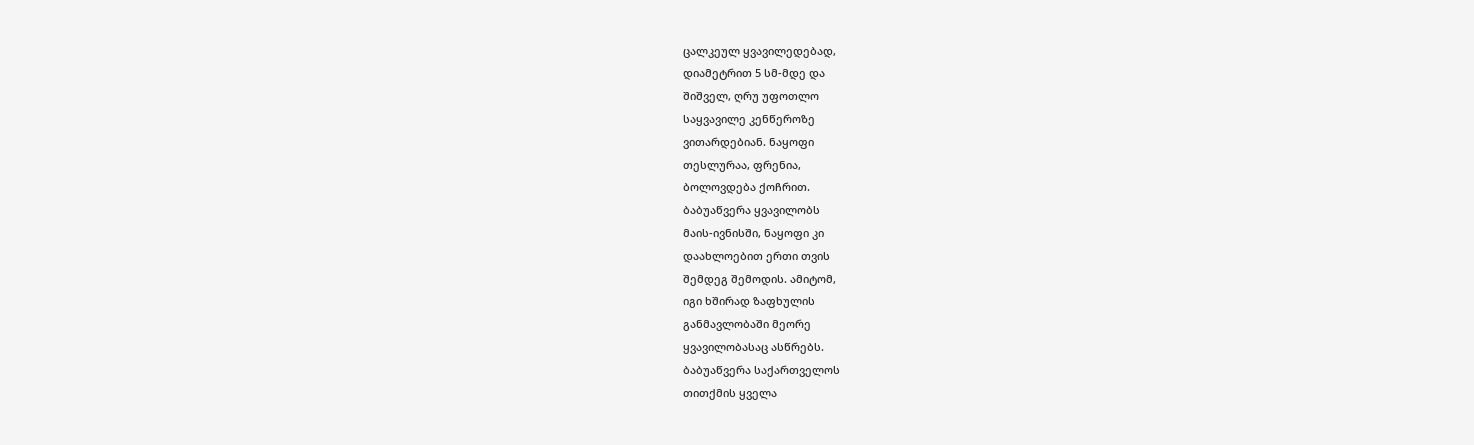ცალკეულ ყვავილედებად,
დიამეტრით 5 სმ-მდე და
შიშველ, ღრუ უფოთლო
საყვავილე კენწეროზე
ვითარდებიან. ნაყოფი
თესლურაა, ფრენია,
ბოლოვდება ქოჩრით.
ბაბუაწვერა ყვავილობს
მაის-ივნისში, ნაყოფი კი
დაახლოებით ერთი თვის
შემდეგ შემოდის. ამიტომ,
იგი ხშირად ზაფხულის
განმავლობაში მეორე
ყვავილობასაც ასწრებს.
ბაბუაწვერა საქართველოს
თითქმის ყველა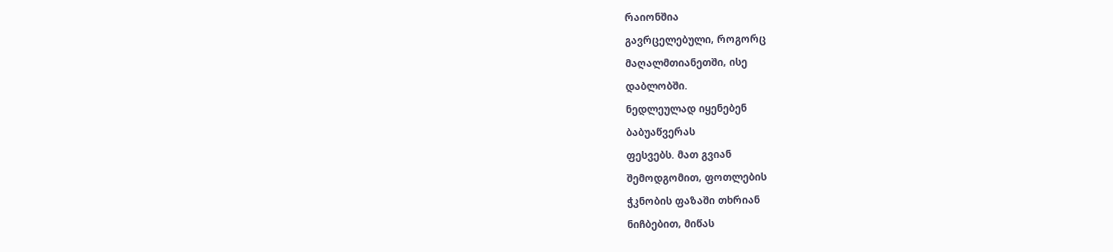რაიონშია
გავრცელებული, როგორც
მაღალმთიანეთში, ისე
დაბლობში.
ნედლეულად იყენებენ
ბაბუაწვერას
ფესვებს. მათ გვიან
შემოდგომით, ფოთლების
ჭკნობის ფაზაში თხრიან
ნიჩბებით, მიწას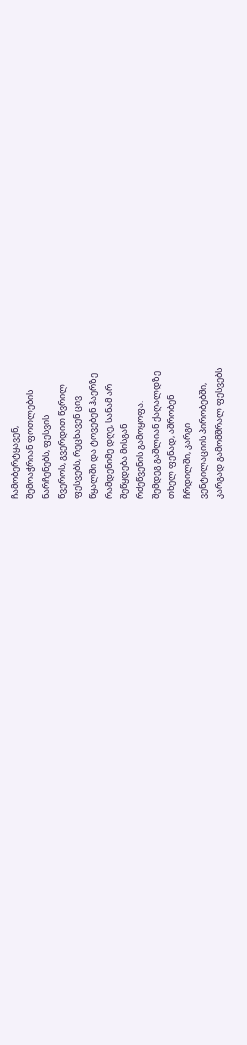ჩამობერტყავენ,
შემოაჭრიან ფოთლების
ნარჩენებს, ფესვის
წვეროს, გვერდით წვრილ
ფესვებს, რეცხავენ ცივ
წყალში და ტოვებენ ჰაერზე
რამდენიმე დღე, სანამ არ
შეწყდება მისგან
რძეწვენის გამოყოფა.
შემდეგ გაშლიან ქაღალდზე
თხელ ფენად, აშრობენ
ჩრდილში, კარგი
ვენტილაციის პირობებში,
კარგად გამომშრალ ფესვებს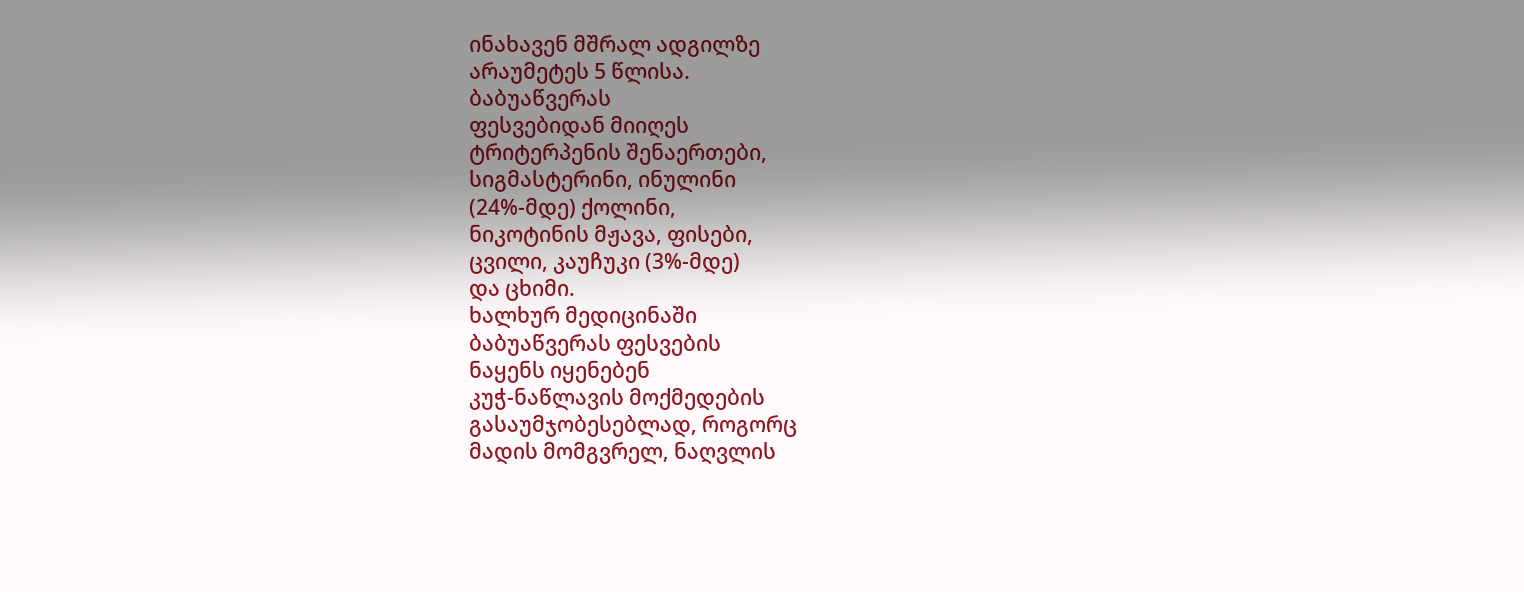ინახავენ მშრალ ადგილზე
არაუმეტეს 5 წლისა.
ბაბუაწვერას
ფესვებიდან მიიღეს
ტრიტერპენის შენაერთები,
სიგმასტერინი, ინულინი
(24%-მდე) ქოლინი,
ნიკოტინის მჟავა, ფისები,
ცვილი, კაუჩუკი (3%-მდე)
და ცხიმი.
ხალხურ მედიცინაში
ბაბუაწვერას ფესვების
ნაყენს იყენებენ
კუჭ-ნაწლავის მოქმედების
გასაუმჯობესებლად, როგორც
მადის მომგვრელ, ნაღვლის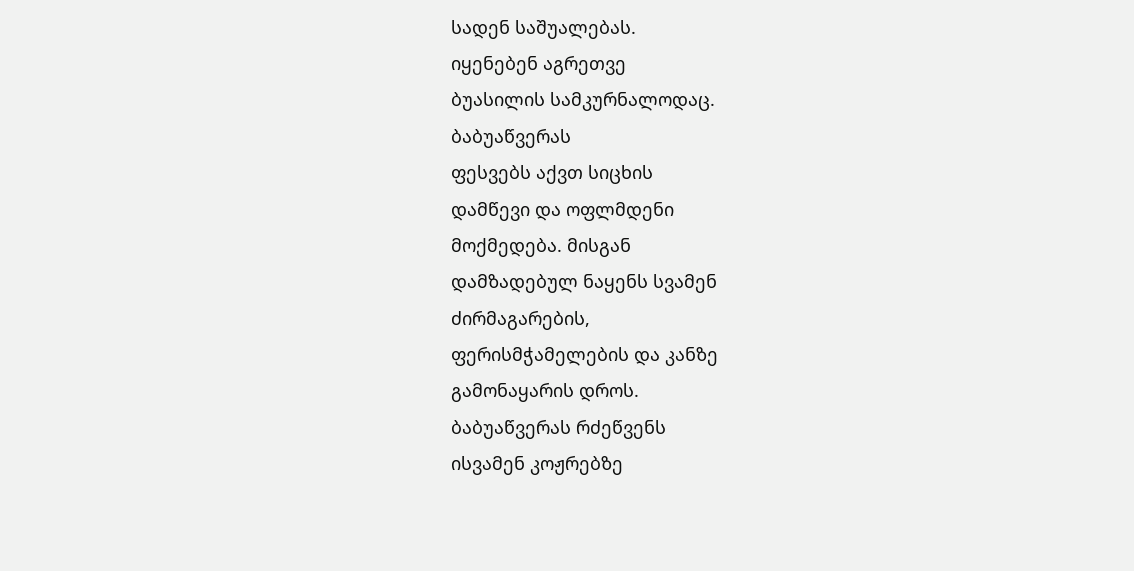სადენ საშუალებას.
იყენებენ აგრეთვე
ბუასილის სამკურნალოდაც.
ბაბუაწვერას
ფესვებს აქვთ სიცხის
დამწევი და ოფლმდენი
მოქმედება. მისგან
დამზადებულ ნაყენს სვამენ
ძირმაგარების,
ფერისმჭამელების და კანზე
გამონაყარის დროს.
ბაბუაწვერას რძეწვენს
ისვამენ კოჟრებზე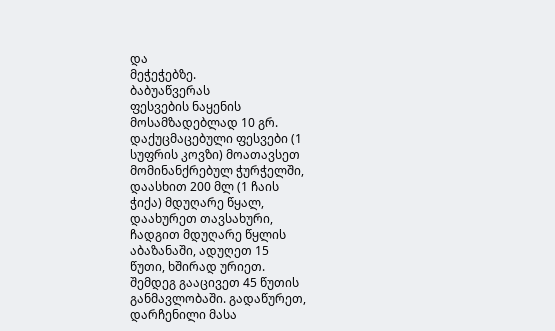და
მეჭეჭებზე.
ბაბუაწვერას
ფესვების ნაყენის
მოსამზადებლად 10 გრ.
დაქუცმაცებული ფესვები (1
სუფრის კოვზი) მოათავსეთ
მომინანქრებულ ჭურჭელში,
დაასხით 200 მლ (1 ჩაის
ჭიქა) მდუღარე წყალ,
დაახურეთ თავსახური,
ჩადგით მდუღარე წყლის
აბაზანაში, ადუღეთ 15
წუთი, ხშირად ურიეთ.
შემდეგ გააცივეთ 45 წუთის
განმავლობაში. გადაწურეთ,
დარჩენილი მასა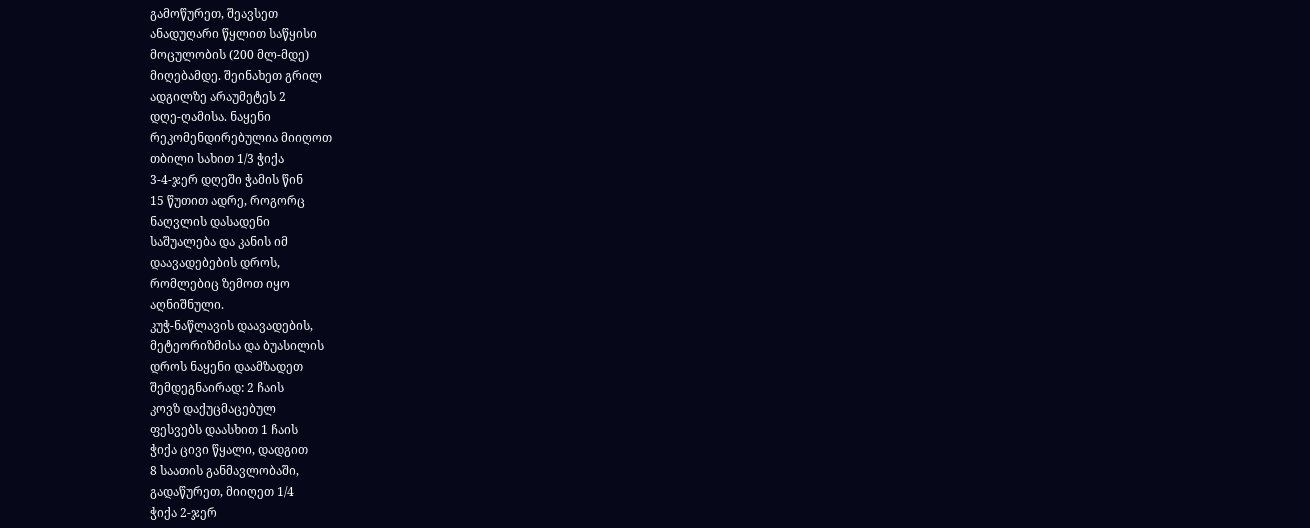გამოწურეთ, შეავსეთ
ანადუღარი წყლით საწყისი
მოცულობის (200 მლ-მდე)
მიღებამდე. შეინახეთ გრილ
ადგილზე არაუმეტეს 2
დღე-ღამისა. ნაყენი
რეკომენდირებულია მიიღოთ
თბილი სახით 1/3 ჭიქა
3-4-ჯერ დღეში ჭამის წინ
15 წუთით ადრე, როგორც
ნაღვლის დასადენი
საშუალება და კანის იმ
დაავადებების დროს,
რომლებიც ზემოთ იყო
აღნიშნული.
კუჭ-ნაწლავის დაავადების,
მეტეორიზმისა და ბუასილის
დროს ნაყენი დაამზადეთ
შემდეგნაირად: 2 ჩაის
კოვზ დაქუცმაცებულ
ფესვებს დაასხით 1 ჩაის
ჭიქა ცივი წყალი, დადგით
8 საათის განმავლობაში,
გადაწურეთ, მიიღეთ 1/4
ჭიქა 2-ჯერ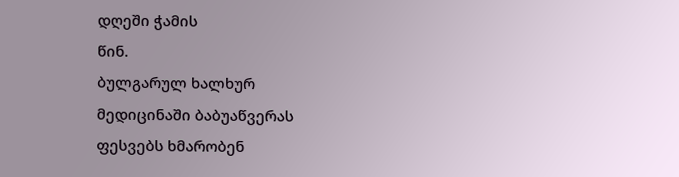დღეში ჭამის
წინ.
ბულგარულ ხალხურ
მედიცინაში ბაბუაწვერას
ფესვებს ხმარობენ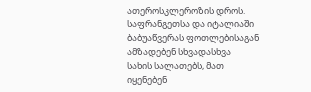ათეროსკლეროზის დროს.
საფრანგეთსა და იტალიაში
ბაბუაწვერას ფოთლებისაგან
ამზადებენ სხვადასხვა
სახის სალათებს, მათ
იყენებენ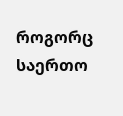როგორც საერთო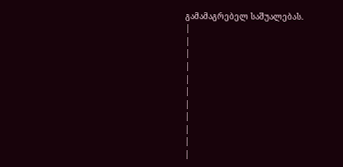გამამაგრებელ საშუალებას.
|
|
|
|
|
|
|
|
|
|
|